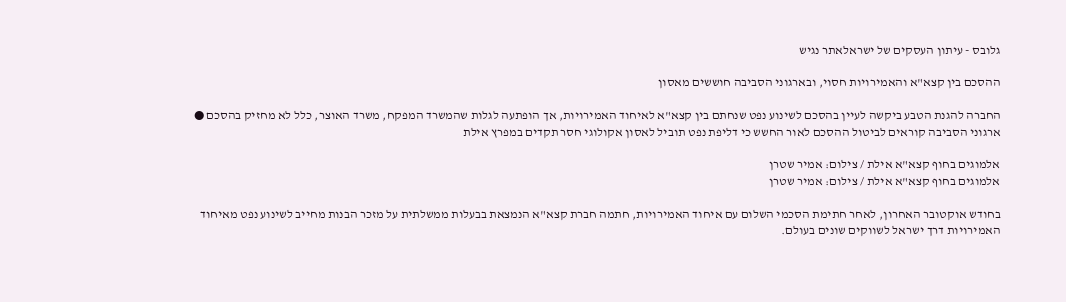גלובס - עיתון העסקים של ישראלאתר נגיש

ההסכם בין קצא"א והאמירויות חסוי, ובארגוני הסביבה חוששים מאסון

החברה להגנת הטבע ביקשה לעיין בהסכם לשינוע נפט שנחתם בין קצא"א לאיחוד האמירויות, אך הופתעה לגלות שהמשרד המפקח, משרד האוצר, כלל לא מחזיק בהסכם ● ארגוני הסביבה קוראים לביטול ההסכם לאור החשש כי דליפת נפט תוביל לאסון אקולוגי חסר תקדים במפרץ אילת

אלמוגים בחוף קצא"א אילת / צילום: אמיר שטרן
אלמוגים בחוף קצא"א אילת / צילום: אמיר שטרן

בחודש אוקטובר האחרון, לאחר חתימת הסכמי השלום עם איחוד האמירויות, חתמה חברת קצא"א הנמצאת בבעלות ממשלתית על מזכר הבנות מחייב לשינוע נפט מאיחוד האמירויות דרך ישראל לשווקים שונים בעולם.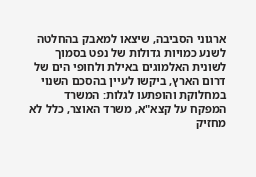ארגוני הסביבה, שיצאו למאבק בהחלטה לשנע כמויות גדולות של נפט בסמוך לשונית האלמוגים באילת ולחופי הים של דרום הארץ, ביקשו לעיין בהסכם השנוי במחלוקת והופתעו לגלות: המשרד המפקח על קצא"א, משרד האוצר, כלל לא מחזיק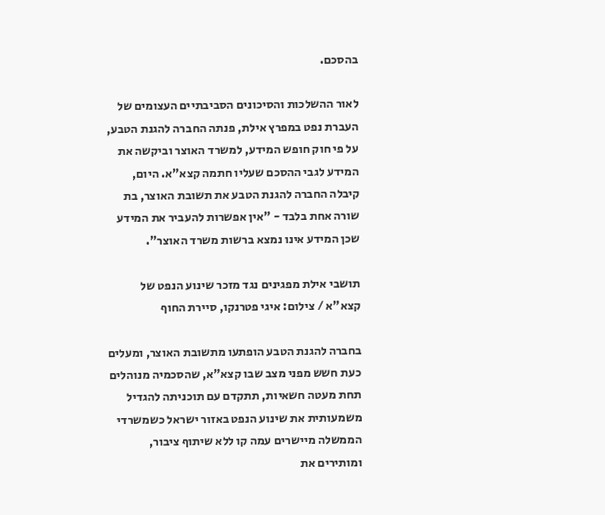בהסכם.

לאור ההשלכות והסיכונים הסביבתיים העצומים של העברת נפט במפרץ אילת, פנתה החברה להגנת הטבע, על פי חוק חופש המידע, למשרד האוצר וביקשה את המידע לגבי ההסכם שעליו חתמה קצא"א. היום, קיבלה החברה להגנת הטבע את תשובת האוצר, בת שורה אחת בלבד - "אין אפשרות להעביר את המידע שכן המידע אינו נמצא ברשות משרד האוצר".

תושבי אילת מפגינים נגד מזכר שינוע הנפט של קצא"א / צילום: איגי פטרנקו, סיירת החוף

בחברה להגנת הטבע הופתעו מתשובת האוצר, ומעלים כעת חשש מפני מצב שבו קצא"א, שהסכמיה מנוהלים תחת מעטה חשאיות, תתקדם עם תוכניתה להגדיל משמעותית את שינוע הנפט באזור ישראל כשמשרדי הממשלה מיישרים עמה קו ללא שיתוף ציבור, ומותירים את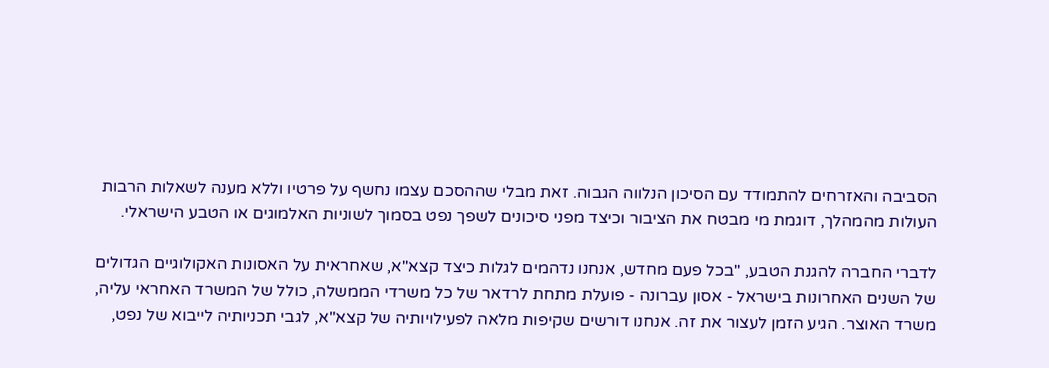הסביבה והאזרחים להתמודד עם הסיכון הנלווה הגבוה. זאת מבלי שההסכם עצמו נחשף על פרטיו וללא מענה לשאלות הרבות העולות מהמהלך, דוגמת מי מבטח את הציבור וכיצד מפני סיכונים לשפך נפט בסמוך לשוניות האלמוגים או הטבע הישראלי.

לדברי החברה להגנת הטבע, "בכל פעם מחדש, אנחנו נדהמים לגלות כיצד קצא"א, שאחראית על האסונות האקולוגיים הגדולים של השנים האחרונות בישראל - אסון עברונה - פועלת מתחת לרדאר של כל משרדי הממשלה, כולל של המשרד האחראי עליה, משרד האוצר. הגיע הזמן לעצור את זה. אנחנו דורשים שקיפות מלאה לפעילויותיה של קצא"א, לגבי תכניותיה לייבוא של נפט,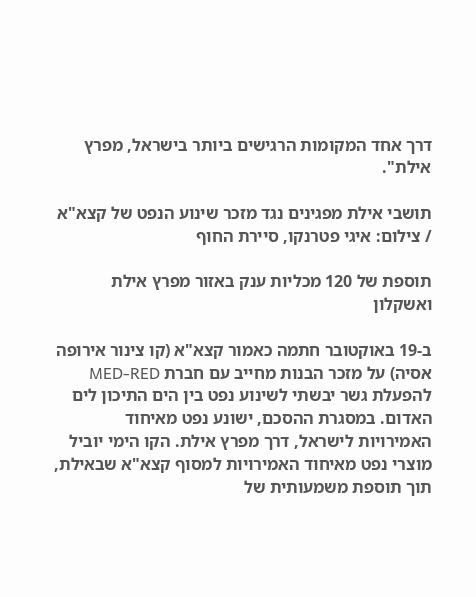דרך אחד המקומות הרגישים ביותר בישראל, מפרץ אילת".

תושבי אילת מפגינים נגד מזכר שינוע הנפט של קצא"א / צילום: איגי פטרנקו, סיירת החוף

תוספת של 120 מכליות ענק באזור מפרץ אילת ואשקלון

ב-19 באוקטובר חתמה כאמור קצא"א (קו צינור אירופה אסיה) על מזכר הבנות מחייב עם חברת MED-RED להפעלת גשר יבשתי לשינוע נפט בין הים התיכון לים האדום. במסגרת ההסכם, ישונע נפט מאיחוד האמירויות לישראל, דרך מפרץ אילת. הקו הימי יוביל מוצרי נפט מאיחוד האמירויות למסוף קצא"א שבאילת, תוך תוספת משמעותית של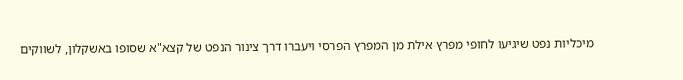מיכליות נפט שיגיעו לחופי מפרץ אילת מן המפרץ הפרסי ויעברו דרך צינור הנפט של קצא"א שסופו באשקלון, לשווקים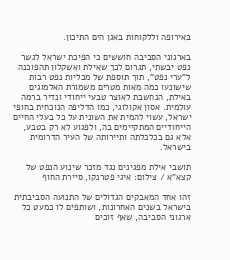באירופה וללקוחות באגן הים התיכון.

בארגוני הסביבה חוששים כי הפיכת ישראל לגשר נפט יבשתי, תגרום לכך שאילת ואשקלון תהפוכנה ל"ערי נפט", תוך תוספת של מכליות נפט רבות שישונעו כמה מאות מטרים משמורת האלמוגים באילת, הנחשבת לאוצר טבעי ייחודי ונדיר ברמה עולמית. אסון אקולוגי, כמו הדליפה הנוכחית בחופי ישראל, עשוי להמית את השונית על כל בעלי החיים הייחודיים המתקיימים בה, ולפגוע לא רק בטבע, אלא גם בכלכלתה ותיירותה של העיר הדרומית בישראל.

תושבי אילת מפגינים נגד מזכר שינוע הנפט של קצא"א / צילום: איגי פטרנקו, סיירת החוף

זהו אחד המאבקים הגדולים של התנועה הסביבתית בישראל בשנים האחרונות, ושותפים לו כמעט כל ארגוני הסביבה, שאף זוכים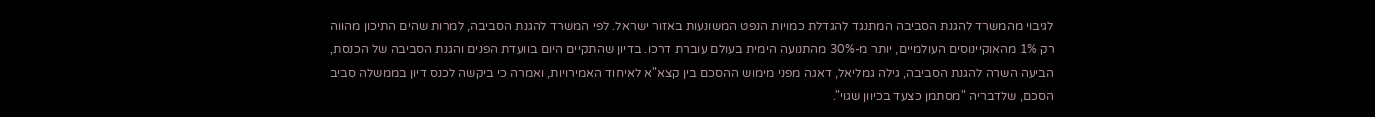לגיבוי מהמשרד להגנת הסביבה המתנגד להגדלת כמויות הנפט המשונעות באזור ישראל. לפי המשרד להגנת הסביבה, למרות שהים התיכון מהווה רק 1% מהאוקיינוסים העולמיים, יותר מ-30% מהתנועה הימית בעולם עוברת דרכו. בדיון שהתקיים היום בוועדת הפנים והגנת הסביבה של הכנסת, הביעה השרה להגנת הסביבה, גילה גמליאל, דאגה מפני מימוש ההסכם בין קצא"א לאיחוד האמירויות, ואמרה כי ביקשה לכנס דיון בממשלה סביב הסכם, שלדבריה "מסתמן כצעד בכיוון שגוי".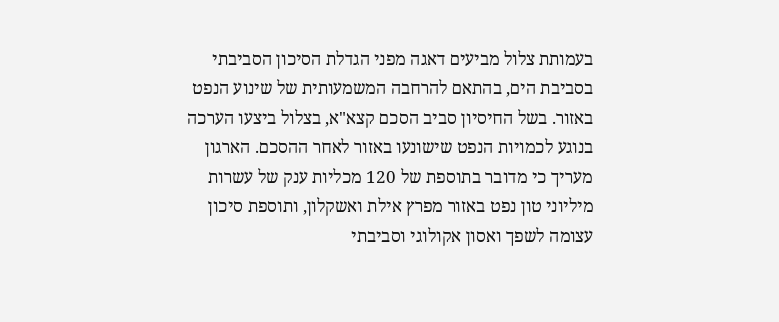בעמותת צלול מביעים דאגה מפני הגדלת הסיכון הסביבתי בסביבת הים, בהתאם להרחבה המשמעותית של שינוע הנפט באזור. בשל החיסיון סביב הסכם קצא"א, בצלול ביצעו הערכה בנוגע לכמויות הנפט שישונעו באזור לאחר ההסכם. הארגון מעריך כי מדובר בתוספת של 120 מכליות ענק של עשרות מיליוני טון נפט באזור מפרץ אילת ואשקלון, ותוספת סיכון עצומה לשפך ואסון אקולוגי וסביבתי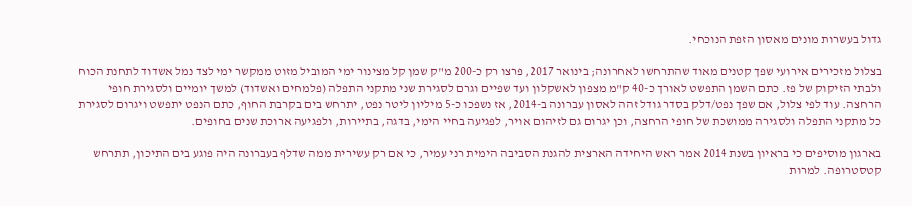גדול בעשרות מונים מאסון הזפת הנוכחי.

בצלול מזכירים אירועי שפך קטנים מאוד שהתרחשו לאחרונה; בינואר 2017, פרצו רק כ-200 מ"ק שמן קל מצינור ימי המוביל מזוט ממקשר ימי לצד נמל אשדוד לתחנת הכוח ולבתי הזיקוק של פז. כתם השמן התפשט לאורך כ-40 ק"מ מצפון לאשקלון ועד שפיים וגרם לסגירת שני מתקני התפלה (פלמחים ואשדוד) למשך יומיים ולסגירת חופי הרחצה. עוד לפי צלול, אם שפך נפט/דלק בסדר גודל זהה לאסון עברונה ב-2014, אז נשפכו כ-5 מיליון ליטר נפט, יתרחש בים בקרבת החוף, כתם הנפט יתפשט ויגרום לסגירת כל מתקני התפלה ולסגירה ממושכת של חופי הרחצה, וכן יגרום גם לזיהום אויר, לפגיעה בחיי הימי, בדגה, בתיירות, ולפגיעה ארוכת שנים בחופים.

בארגון מוסיפים כי בראיון בשנת 2014 אמר ראש היחידה הארצית להגנת הסביבה הימית רני עמיר, כי אם רק עשירית ממה שדלף בעברונה היה פוגע בים התיכון, תתרחש קטסטרופה. למרות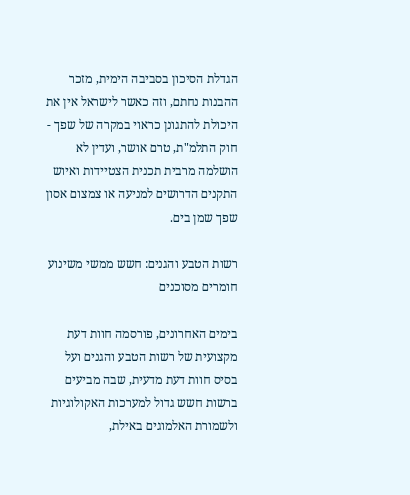הגדלת הסיכון בסביבה הימית, מזכר ההבנות נחתם, וזה כאשר לישראל אין את היכולת להתגונן כראוי במקרה של שפך - חוק התלמ"ת, טרם אושר, ועדין לא הושלמה מרבית תכנית הצטיידות ואיוש התקנים הדרושים למניעה או צמצום אסון שפך שמן בים.

רשות הטבע והגנים: חשש ממשי משינוע חומרים מסוכנים

בימים האחרונים, פורסמה חוות דעת מקצועית של רשות הטבע והגנים ועל בסיס חוות דעת מדעית, שבה מביעים ברשות חשש גדול למערכות האקולוגיות ולשמורת האלמוגים באילת,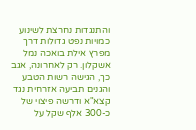והתנגדות נחרצת לשינוע כמויות נפט גדולות דרך מפרץ אילת בואכה נמל אשקלון. רק לאחרונה, אגב כך, הגישה רשות הטבע והגנים תביעה אזרחית נגד קצא"א ודרשה פיצוי של כ-300 אלף שקל על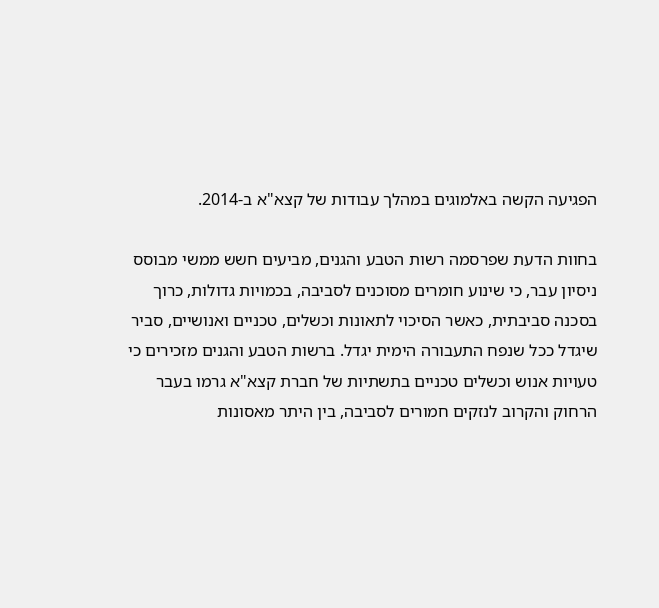הפגיעה הקשה באלמוגים במהלך עבודות של קצא"א ב-2014.

בחוות הדעת שפרסמה רשות הטבע והגנים, מביעים חשש ממשי מבוסס ניסיון עבר, כי שינוע חומרים מסוכנים לסביבה, בכמויות גדולות, כרוך בסכנה סביבתית, כאשר הסיכוי לתאונות וכשלים, טכניים ואנושיים, סביר שיגדל ככל שנפח התעבורה הימית יגדל. ברשות הטבע והגנים מזכירים כי טעויות אנוש וכשלים טכניים בתשתיות של חברת קצא"א גרמו בעבר הרחוק והקרוב לנזקים חמורים לסביבה, בין היתר מאסונות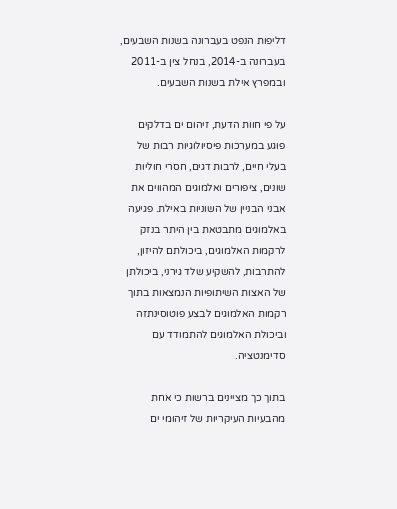דליפות הנפט בעברונה בשנות השבעים, בעברונה ב-2014, בנחל צין ב-2011 ובמפרץ אילת בשנות השבעים.

על פי חוות הדעת, זיהום ים בדלקים פוגע במערכות פיסיולוגיות רבות של בעלי חיים, לרבות דגים, חסרי חוליות שונים, ציפורים ואלמוגים המהווים את אבני הבניין של השוניות באילת. פגיעה באלמוגים מתבטאת בין היתר בנזק לרקמות האלמוגים, ביכולתם להיזון, להתרבות, להשקיע שלד גירני, ביכולתן של האצות השיתופיות הנמצאות בתוך רקמות האלמוגים לבצע פוטוסינתזה וביכולת האלמוגים להתמודד עם סדימנטציה.

בתוך כך מציינים ברשות כי אחת מהבעיות העיקריות של זיהומי ים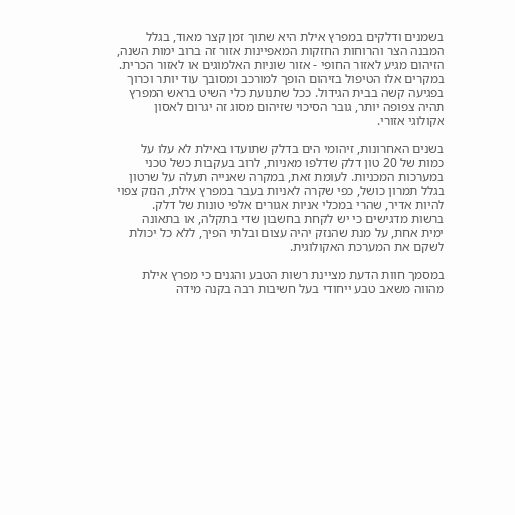בשמנים ודלקים במפרץ אילת היא שתוך זמן קצר מאוד, בגלל המבנה הצר והרוחות החזקות המאפיינות אזור זה ברוב ימות השנה, הזיהום מגיע לאזור החופי - אזור שוניות האלמוגים או לאזור הכרית. במקרים אלו הטיפול בזיהום הופך למורכב ומסובך עוד יותר וכרוך בפגיעה קשה בבית הגידול. ככל שתנועת כלי השיט בראש המפרץ תהיה צפופה יותר, גובר הסיכוי שזיהום מסוג זה יגרום לאסון אקולוגי אזורי.

בשנים האחרונות, זיהומי הים בדלק שתועדו באילת לא עלו על כמות של 20 טון דלק שדלפו מאניות, לרוב בעקבות כשל טכני במערכות המכניות. לעומת זאת, במקרה שאנייה תעלה על שרטון בגלל תמרון כושל, כפי שקרה לאניות בעבר במפרץ אילת, הנזק צפוי להיות אדיר, שהרי במכלי אניות אגורים אלפי טונות של דלק. ברשות מדגישים כי יש לקחת בחשבון שדי בתקלה, או בתאונה ימית אחת, על מנת שהנזק יהיה עצום ובלתי הפיך, ללא כל יכולת לשקם את המערכת האקולוגית.

במסמך חוות הדעת מציינת רשות הטבע והגנים כי מפרץ אילת מהווה משאב טבע ייחודי בעל חשיבות רבה בקנה מידה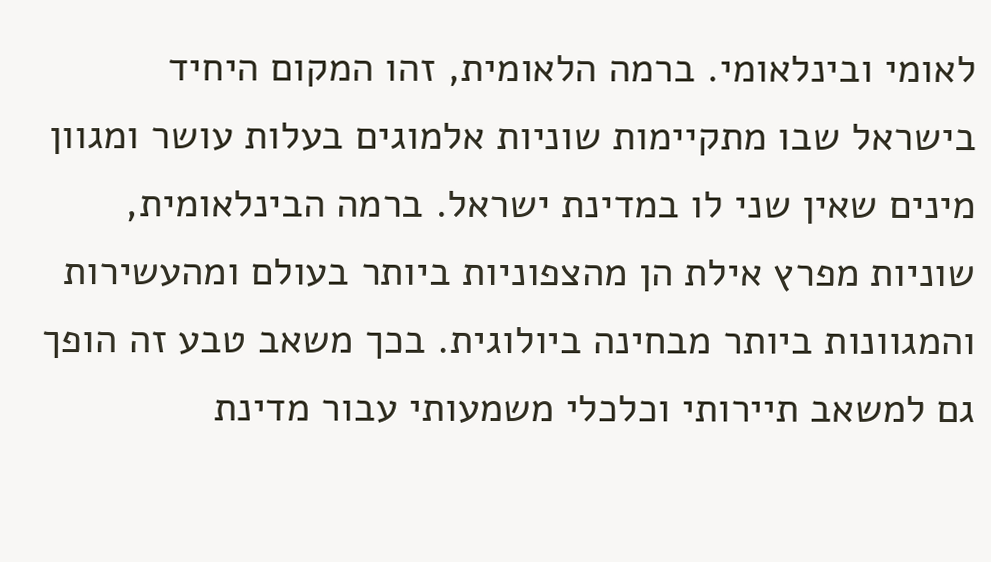לאומי ובינלאומי. ברמה הלאומית, זהו המקום היחיד בישראל שבו מתקיימות שוניות אלמוגים בעלות עושר ומגוון מינים שאין שני לו במדינת ישראל. ברמה הבינלאומית, שוניות מפרץ אילת הן מהצפוניות ביותר בעולם ומהעשירות והמגוונות ביותר מבחינה ביולוגית. בכך משאב טבע זה הופך גם למשאב תיירותי וכלכלי משמעותי עבור מדינת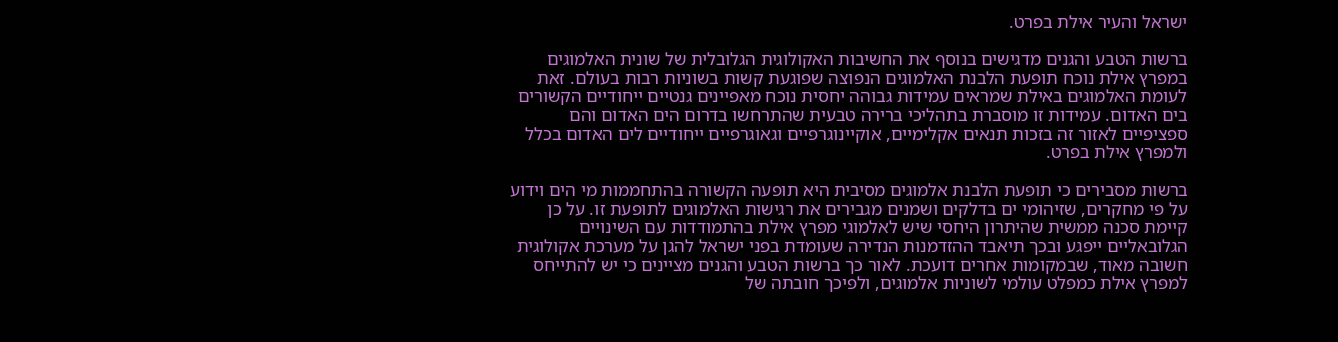ישראל והעיר אילת בפרט.

ברשות הטבע והגנים מדגישים בנוסף את החשיבות האקולוגית הגלובלית של שונית האלמוגים במפרץ אילת נוכח תופעת הלבנת האלמוגים הנפוצה שפוגעת קשות בשוניות רבות בעולם. זאת לעומת האלמוגים באילת שמראים עמידות גבוהה יחסית נוכח מאפיינים גנטיים ייחודיים הקשורים בים האדום. עמידות זו מוסברת בתהליכי ברירה טבעית שהתרחשו בדרום הים האדום והם ספציפיים לאזור זה בזכות תנאים אקלימיים, אוקיינוגרפיים וגאוגרפיים ייחודיים לים האדום בכלל ולמפרץ אילת בפרט.

ברשות מסבירים כי תופעת הלבנת אלמוגים מסיבית היא תופעה הקשורה בהתחממות מי הים וידוע על פי מחקרים, שזיהומי ים בדלקים ושמנים מגבירים את רגישות האלמוגים לתופעת זו. על כן קיימת סכנה ממשית שהיתרון היחסי שיש לאלמוגי מפרץ אילת בהתמודדות עם השינויים הגלובאליים ייפגע ובכך תיאבד ההזדמנות הנדירה שעומדת בפני ישראל להגן על מערכת אקולוגית חשובה מאוד, שבמקומות אחרים דועכת. לאור כך ברשות הטבע והגנים מציינים כי יש להתייחס למפרץ אילת כמפלט עולמי לשוניות אלמוגים, ולפיכך חובתה של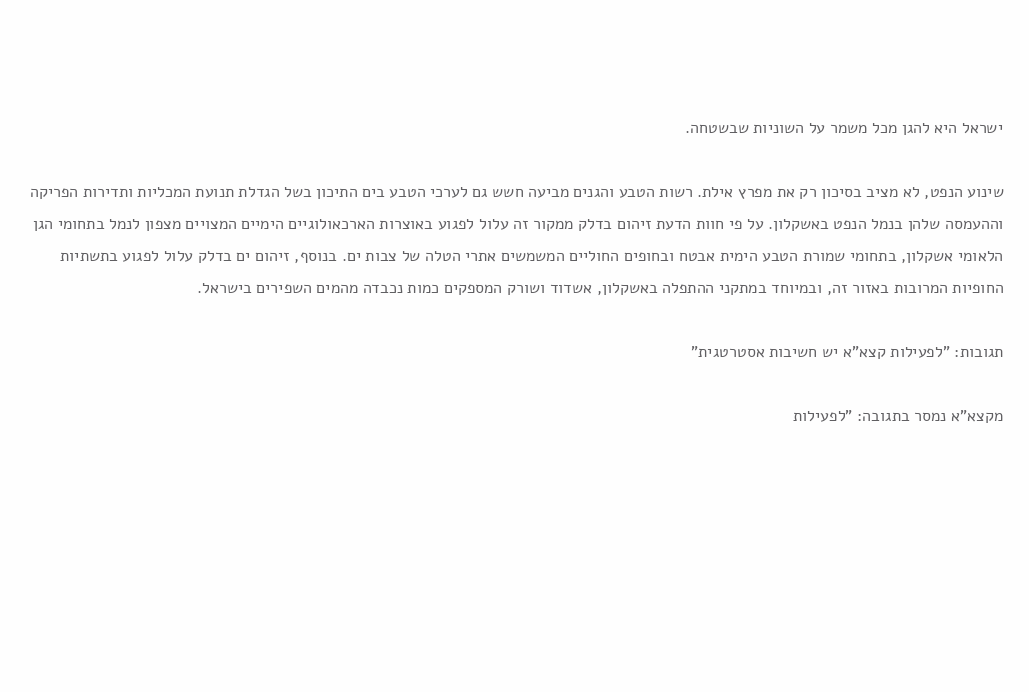ישראל היא להגן מכל משמר על השוניות שבשטחה.

שינוע הנפט, לא מציב בסיכון רק את מפרץ אילת. רשות הטבע והגנים מביעה חשש גם לערכי הטבע בים התיכון בשל הגדלת תנועת המכליות ותדירות הפריקה וההעמסה שלהן בנמל הנפט באשקלון. על פי חוות הדעת זיהום בדלק ממקור זה עלול לפגוע באוצרות הארכאולוגיים הימיים המצויים מצפון לנמל בתחומי הגן הלאומי אשקלון, בתחומי שמורת הטבע הימית אבטח ובחופים החוליים המשמשים אתרי הטלה של צבות ים. בנוסף, זיהום ים בדלק עלול לפגוע בתשתיות החופיות המרובות באזור זה, ובמיוחד במתקני ההתפלה באשקלון, אשדוד ושורק המספקים כמות נכבדה מהמים השפירים בישראל.

תגובות: "לפעילות קצא"א יש חשיבות אסטרטגית"

מקצא"א נמסר בתגובה: "לפעילות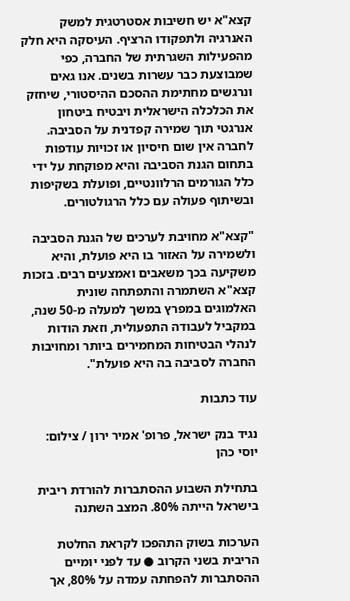קצא"א יש חשיבות אסטרטגית למשק האנרגיה ולתפקודו הרציף. העיסקה היא חלק מהפעילות השגרתית של החברה, כפי שמבוצעת כבר עשרות בשנים. אנו גאים ונרגשים מחתימת ההסכם ההיסטורי, שיחזק את הכלכלה הישראלית ויבטיח ביטחון אנרגטי תוך שמירה קפדנית על הסביבה. לחברה אין שום חיסיון או זכויות עודפות בתחום הגנת הסביבה והיא מפוקחת על ידי כלל הגורמים הרלוונטיים, ופועלת בשקיפות ובשיתוף פעולה עם כלל הרגולטורים.

"קצא"א מחויבת לערכים של הגנת הסביבה ולשמירה על האזור בו היא פועלת, והיא משקיעה בכך משאבים ואמצעים רבים. בזכות קצא"א השתמרה והתפתחה שונית האלמוגים במפרץ במשך למעלה מ-50 שנה, במקביל לעבודה התפעולית, וזאת הודות לנהלי הבטיחות המחמירים ביותר ומחויבות החברה לסביבה בה היא פועלת".

עוד כתבות

נגיד בנק ישראל, פרופ' אמיר ירון / צילום: יוסי כהן

בתחילת השבוע ההסתברות להורדת ריבית בישראל הייתה 80%. המצב השתנה

הערכות בשוק התהפכו לקראת החלטת הריבית בשני הקרוב ● עד לפני יומיים ההסתברות להפחתה עמדה על 80%, אך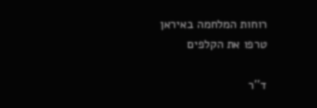רוחות המלחמה באיראן טרפו את הקלפים

ד''ר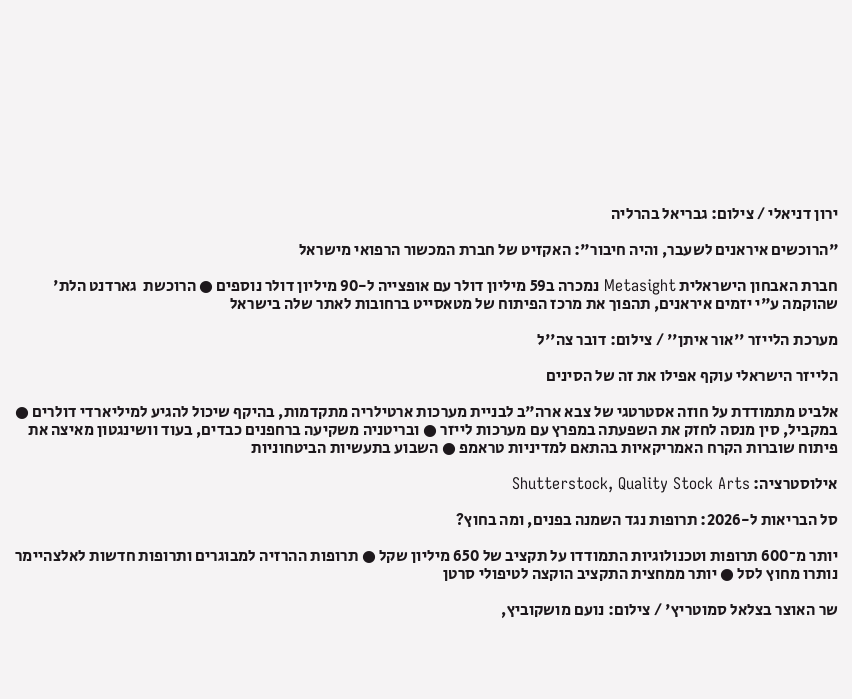ירון דניאלי / צילום: גבריאל בהרליה

"הרוכשים איראנים לשעבר, והיה חיבור": האקזיט של חברת המכשור הרפואי מישראל

חברת האבחון הישראלית Metasight נמכרה ב59 מיליון דולר עם אופצייה ל-90 מיליון דולר נוספים ● הרוכשת  גארדנט הלת' שהוקמה ע"י יזמים איראנים, תהפוך את מרכז הפיתוח של מטאסייט ברחובות לאתר שלה בישראל

מערכת הלייזר ''אור איתן'' / צילום: דובר צה''ל

הלייזר הישראלי עוקף אפילו את זה של הסינים

אלביט מתמודדת על חוזה אסטרטגי של צבא ארה"ב לבניית מערכות ארטילריה מתקדמות, בהיקף שיכול להגיע למיליארדי דולרים ● במקביל, סין מנסה לחזק את השפעתה במפרץ עם מערכות לייזר ● ובריטניה משקיעה ברחפנים כבדים, בעוד וושינגטון מאיצה את פיתוח שוברות הקרח האמריקאיות בהתאם למדיניות טראמפ ● השבוע בתעשיות הביטחוניות

אילוסטרציה: Shutterstock, Quality Stock Arts

סל הבריאות ל-2026: תרופות נגד השמנה בפנים, ומה בחוץ?

יותר מ־600 תרופות וטכנולוגיות התמודדו על תקציב של 650 מיליון שקל ● תרופות ההרזיה למבוגרים ותרופות חדשות לאלצהיימר נותרו מחוץ לסל ● יותר ממחצית התקציב הוקצה לטיפולי סרטן

שר האוצר בצלאל סמוטריץ' / צילום: נועם מושקוביץ,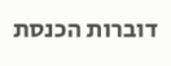דוברות הכנסת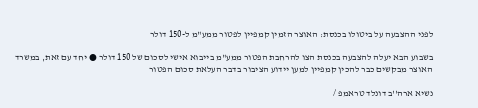לפני ההצבעה על ביטולו בכנסת: האוצר הזמין קמפיין לפטור ממע"מ ל-150 דולר

בשבוע הבא יעלה להצבעה בכנסת הצו להרחבת הפטור ממע"מ בייבוא אישי לסכום של 150 דולר ● יחד עם זאת, במשרד האוצר מבקשים כבר להכין קמפיין למען יידוע הציבור בדבר העלאת סכום הפטור

נשיא ארה''ב דונלד טראמפ /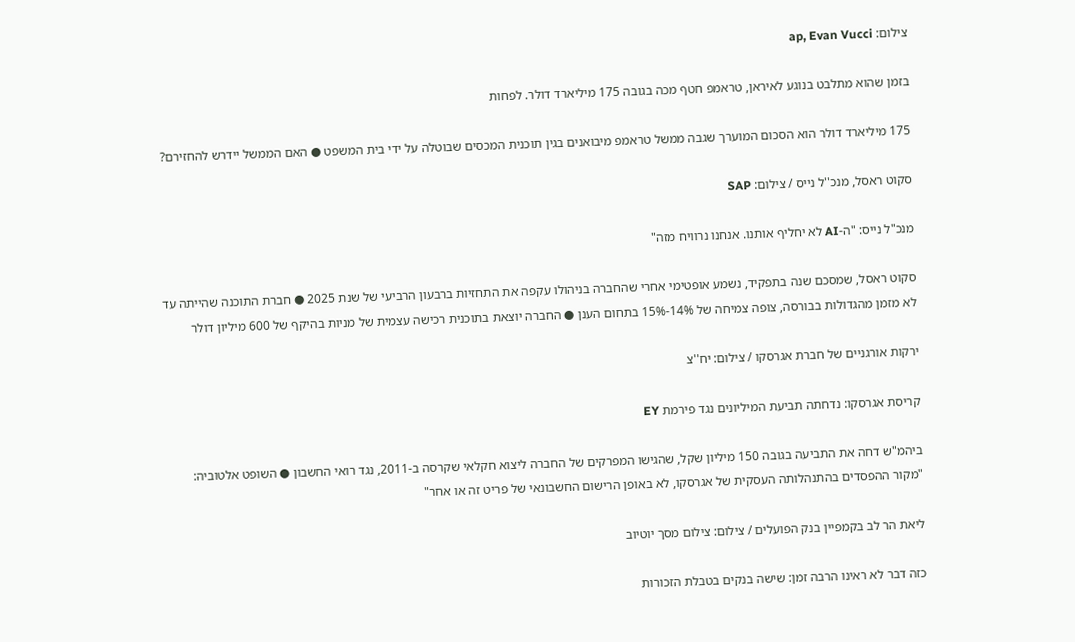צילום: ap, Evan Vucci

בזמן שהוא מתלבט בנוגע לאיראן, טראמפ חטף מכה בגובה 175 מיליארד דולר. לפחות

175 מיליארד דולר הוא הסכום המוערך שגבה ממשל טראמפ מיבואנים בגין תוכנית המכסים שבוטלה על ידי בית המשפט ● האם הממשל יידרש להחזירם?

סקוט ראסל, מנכ''ל נייס / צילום: SAP

מנכ"ל נייס: "ה-AI לא יחליף אותנו. אנחנו נרוויח מזה"

סקוט ראסל, שמסכם שנה בתפקיד, נשמע אופטימי אחרי שהחברה בניהולו עקפה את התחזיות ברבעון הרביעי של שנת 2025 ● חברת התוכנה שהייתה עד לא מזמן מהגדולות בבורסה, צופה צמיחה של 14%-15% בתחום הענן ● החברה יוצאת בתוכנית רכישה עצמית של מניות בהיקף של 600 מיליון דולר

ירקות אורגניים של חברת אגרסקו / צילום: יח''צ

קריסת אגרסקו: נדחתה תביעת המיליונים נגד פירמת EY

ביהמ"ש דחה את התביעה בגובה 150 מיליון שקל, שהגישו המפרקים של החברה ליצוא חקלאי שקרסה ב-2011, נגד רואי החשבון ● השופט אלטוביה: "מקור ההפסדים בהתנהלותה העסקית של אגרסקו, לא באופן הרישום החשבונאי של פריט זה או אחר"

ליאת הר לב בקמפיין בנק הפועלים / צילום: צילום מסך יוטיוב

כזה דבר לא ראינו הרבה זמן: שישה בנקים בטבלת הזכורות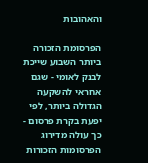והאהובות

הפרסומת הזכורה ביותר השבוע שייכת לבנק לאומי - שגם אחראי להשקעה הגדולה ביותר, לפי יפעת בקרת פרסום - כך עולה מדירוג הפרסומות הזכורות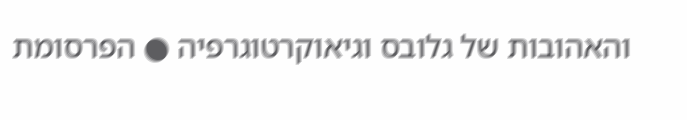והאהובות של גלובס וגיאוקרטוגרפיה ● הפרסומת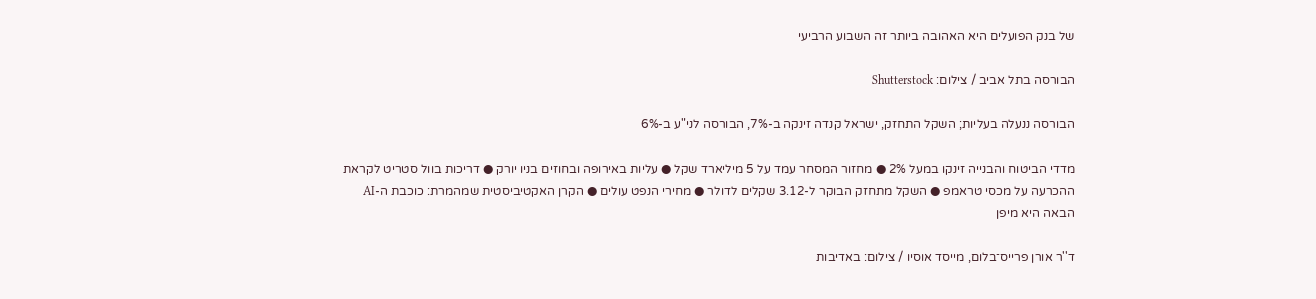של בנק הפועלים היא האהובה ביותר זה השבוע הרביעי

הבורסה בתל אביב / צילום: Shutterstock

הבורסה ננעלה בעליות; השקל התחזק, ישראל קנדה זינקה ב-7%, הבורסה לני"ע ב-6%

מדדי הביטוח והבנייה זינקו במעל 2% ● מחזור המסחר עמד על 5 מיליארד שקל ● עליות באירופה ובחוזים בניו יורק ● דריכות בוול סטריט לקראת ההכרעה על מכסי טראמפ ● השקל מתחזק הבוקר ל-3.12 שקלים לדולר ● מחירי הנפט עולים ● הקרן האקטיביסטית שמהמרת: כוכבת ה-AI הבאה היא מיפן

ד''ר אורן פרייס־בלום, מייסד אוסיו / צילום: באדיבות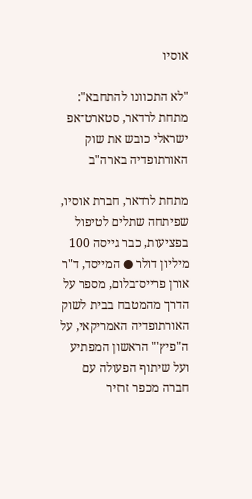אוסיו

"לא התכוונו להתחבא": מתחת לרדאר, סטארט־אפ ישראלי כובש את שוק האורתופדיה בארה"ב

מתחת לרדאר, חברת אוסיו, שפיתחה שתלים לטיפול בפציעות, כבר גייסה 100 מיליון דולר ● המייסד, ד"ר אורן פרייס־בלום, מספר על הדרך מהמטבח בבית לשוק האורתופדיה האמריקאי, על ה"פיץ'" הראשון המפתיע ועל שיתוף הפעולה עם חברה מכפר זרזיר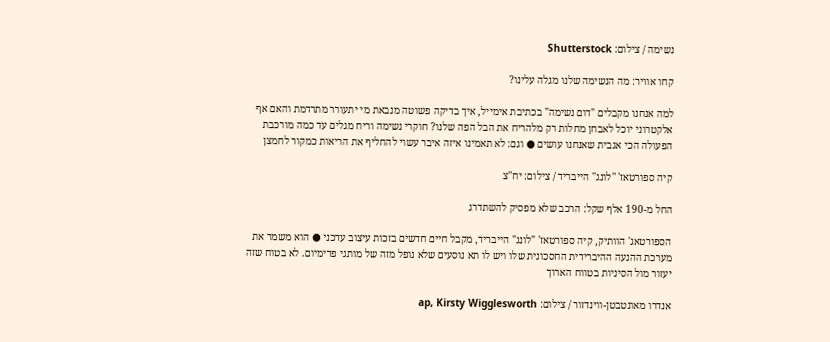נשימה / צילום: Shutterstock

קחו אוויר: מה הנשימה שלנו מגלה עלינו?

למה אנחנו מקבלים "דום נשימה" בכתיבת אימייל, איך בדיקה פשוטה מנבאת מי יתעורר מתרדמת והאם אף אלקטרוני יוכל לאבחן מחלות רק מלהריח את הבל הפה שלנו? חוקרי נשימה וריח מגלים עד כמה מורכבת הפעולה הכי אגבית שאנחנו עושים ● וגם: לא תאמינו איזה איבר עשוי להחליף את הריאות כמקור לחמצן

קיה ספורטאז' ''לונג'' הייבריד / צילום: יח''צ

החל מ-190 אלף שקל: הרכב שלא מפסיק להשתדרג

הספורטאג' הוותיק, קיה ספורטאז' "לונג" הייבריד, מקבל חיים חדשים בזכות עיצוב עדכני ● הוא משמר את מערכת ההנעה ההיברידית החסכונית שלו ויש לו תא נוסעים שלא נופל מזה של מותגי פרימיום. לא בטוח שזה יעזור מול הסיניות בטווח הארוך

אנדרו מאונטבטן-ווינדזור / צילום: ap, Kirsty Wigglesworth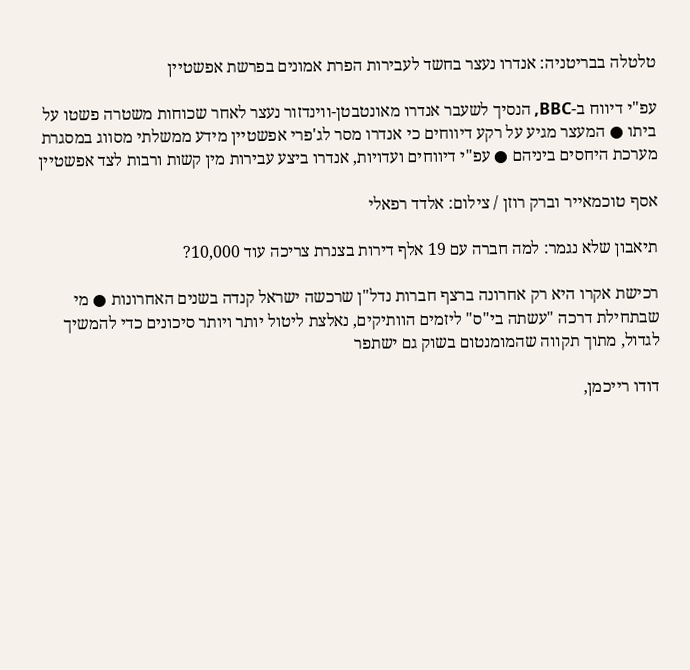טלטלה בבריטניה: אנדרו נעצר בחשד לעבירות הפרת אמונים בפרשת אפשטיין

עפ"י דיווח ב-BBC, הנסיך לשעבר אנדרו מאונטבטן-ווינדזור נעצר לאחר שכוחות משטרה פשטו על ביתו ● המעצר מגיע על רקע דיווחים כי אנדרו מסר לג'פרי אפשטיין מידע ממשלתי מסווג במסגרת מערכת היחסים ביניהם ● עפ"י דיווחים ועדויות, אנדרו ביצע עבירות מין קשות ורבות לצד אפשטיין

אסף טוכמאייר וברק רוזן / צילום: אלדד רפאלי

תיאבון שלא נגמר: למה חברה עם 19 אלף דירות בצנרת צריכה עוד 10,000?

רכישת אקרו היא רק אחרונה ברצף חברות נדל"ן שרכשה ישראל קנדה בשנים האחרונות ● מי שבתחילת דרכה "עשתה בי"ס" ליזמים הוותיקים, נאלצת ליטול יותר ויותר סיכונים כדי להמשיך לגדול, מתוך תקווה שהמומנטום בשוק גם ישתפר

דודו רייכמן,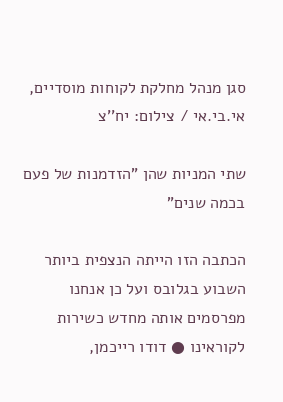סגן מנהל מחלקת לקוחות מוסדיים, אי.בי.אי / צילום: יח''צ

שתי המניות שהן "הזדמנות של פעם בכמה שנים"

הכתבה הזו הייתה הנצפית ביותר השבוע בגלובס ועל כן אנחנו מפרסמים אותה מחדש כשירות לקוראינו ● דודו רייכמן,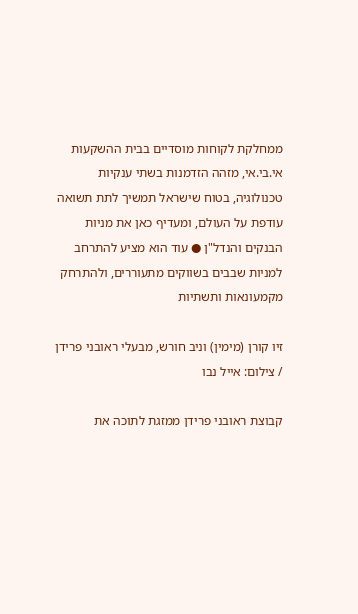ממחלקת לקוחות מוסדיים בבית ההשקעות אי.בי.אי, מזהה הזדמנות בשתי ענקיות טכנולוגיה, בטוח שישראל תמשיך לתת תשואה עודפת על העולם, ומעדיף כאן את מניות הבנקים והנדל"ן ● עוד הוא מציע להתרחב למניות שבבים בשווקים מתעוררים, ולהתרחק מקמעונאות ותשתיות

זיו קורן (מימין) וניב חורש, מבעלי ראובני פרידן / צילום: אייל נבו

קבוצת ראובני פרידן ממזגת לתוכה את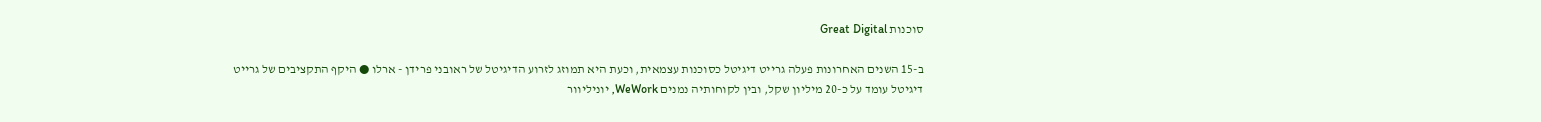סוכנות Great Digital

ב-15 השנים האחרונות פעלה גרייט דיגיטל כסוכנות עצמאית, וכעת היא תמוזג לזרוע הדיגיטל של ראובני פרידן - ארלו ● היקף התקציבים של גרייט דיגיטל עומד על כ-20 מיליון שקל, ובין לקוחותיה נמנים WeWork, יוניליוור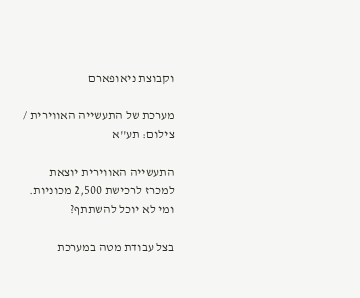וקבוצת ניאופארם

מערכת של התעשייה האווירית / צילום: תע''א

התעשייה האווירית יוצאת למכרז לרכישת 2,500 מכוניות. ומי לא יוכל להשתתף?

בצל עבודת מטה במערכת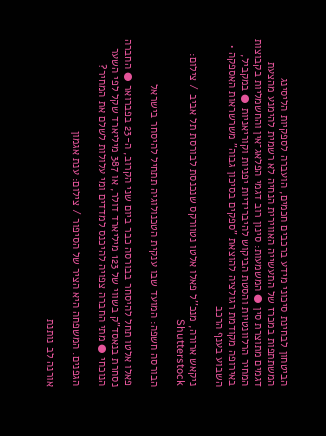הביטחון לבחינת סיכוני מידע ברכבים חכמים, הועברה לספקיות הליסינג המשתתפות במכרז של התעשייה האווירית הנחיה לא רשמית להימנע מהצעת דגמים מתוצרת סין ● המשמעות: סינון רוב דגמי הפלאג־אין והחשמליות בקבוצות המחיר הרלוונטיות והסטת הביקוש להיברידיות יפניות וקוריאניות ● במקביל, באירופה מקודמת רגולציה להוצאת "ספקים בסיכון גבוה" משרשראות האספקה • השבוע בענף הרכב

ניקאש ארורה, מנכ''ל פאלו אלטו נטוורקס שנכנסת לבורסת תל אביב / צילום: Shutterstock

הבורסה חשפה: המועד שבו ענקית הטכנולוגיה תתחיל להיסחר בישראל

פאלו אלטו תחל להיסחר בבורסה כבר ביום שני הקרוב, ה-23 בפברואר ● החברה נסחרת בנאסד"ק בשווי של 123 מיליארד דולר, או 387 מיליארד שקל לפי השער הנוכחי ● מתי החברה צפויה להיכנס למדדים ומי עלולות לשלם את המחיר?

הגפנים. המשפחה היא הציר של הסיפור / צילום: ענת אגמון

אורנה לב נותנת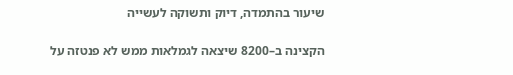שיעור בהתמדה, דיוק ותשוקה לעשייה

הקצינה ב–8200 שיצאה לגמלאות ממש לא פנטזה על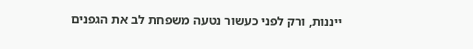ייננות, ורק לפני כעשור נטעה משפחת לב את הגפנים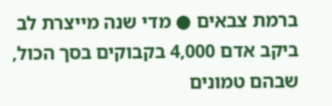ברמת צבאים ● מדי שנה מייצרת לב ביקב אדם 4,000 בקבוקים בסך הכול, שבהם טמונים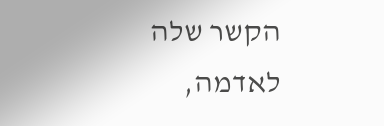הקשר שלה לאדמה,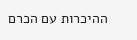ההיכרות עם הכרם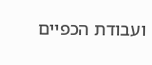ועבודת הכפיים